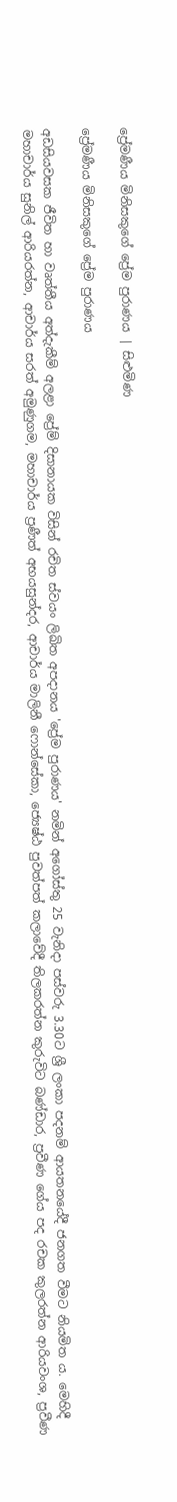ප්‍රේමණීය මිනිසකුගේ ප්‍රේම පුරාණය | සිළුමිණ

ප්‍රේමණීය මිනිසකුගේ ප්‍රේම පුරාණය

අඩසියවසක ජීවිත හා වෘත්තීය අත්දැකීම් අලළා ප්‍රේම් දිසානායක විසින් රචිත ස්වයං ලිඛිත අපදානය 'ප්‍රේම පුරාණය' නමින් අගෝස්තු 25 වැනිදා පස්වරු 3.30ට ශ්‍රී ලංකා පදනම් ආයතනයේදී ජනගත වීමට නියමිත ය. මෙහිදී මහාචාර්ය සුනිල් ආරියරත්න, ආචාර්ය සරත් අමුණුගම, මහාචාර්ය ප්‍රණීත් අභයසුන්දර, ආචාර්ය මාලිනී ෆොන්සේකා, ජ්‍යෙෂ්ඨ පුවත්පත් කලාවේදී තිලකරත්න කුරුවිට බණ්ඩාර, ප්‍රවීණ ගේය පද රචක කුලරත්න ආරියවංශ, ප්‍රවීණ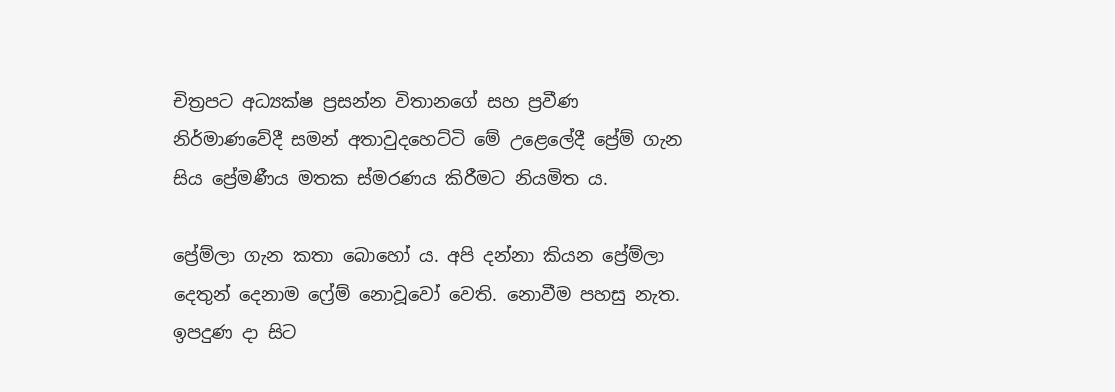චිත්‍රපට අධ්‍යක්ෂ ප්‍රසන්න විතානගේ සහ ප්‍රවීණ නිර්මාණවේදී සමන් අතාවුදහෙට්ටි මේ උළෙලේදී ප්‍රේම් ගැන සිය ප්‍රේමණීය මතක ස්මරණය කිරීමට නියමිත ය.

ප්‍රේම්ලා ගැන කතා බොහෝ ය. අපි දන්නා කියන ප්‍රේම්ලා දෙතුන් දෙනාම ෆ්‍රේම් නොවූවෝ වෙති. නොවීම පහසු නැත. ඉපදුණ දා සිට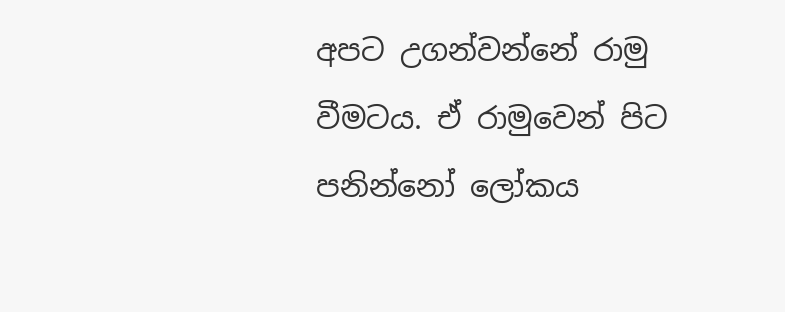අපට උගන්වන්නේ රාමු වීමටය. ඒ රාමුවෙන් පිට පනින්නෝ ලෝකය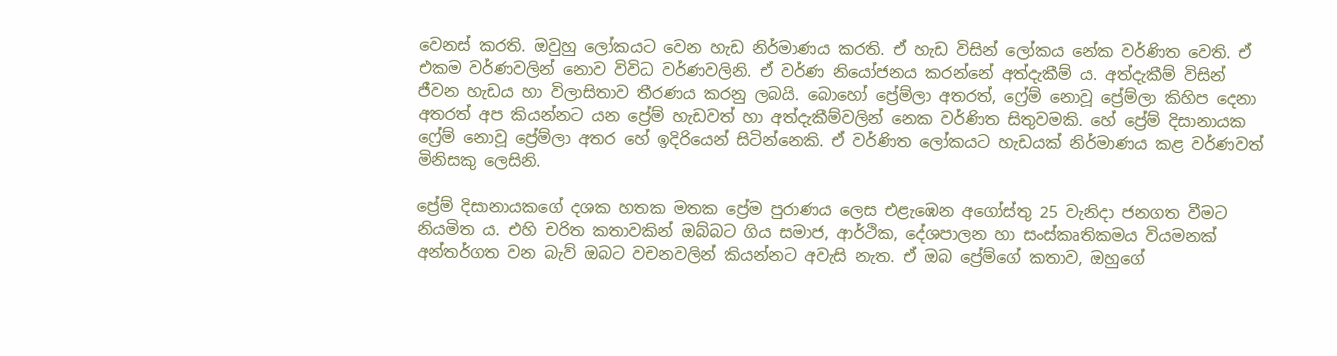වෙනස් කරති. ඔවුහු ලෝකයට වෙන හැඩ නිර්මාණය කරති. ඒ හැඩ විසින් ලෝකය නේක වර්ණිත වෙති. ඒ එකම වර්ණවලින් නොව විවිධ වර්ණවලිනි. ඒ වර්ණ නියෝජනය කරන්නේ අත්දැකීම් ය. අත්දැකීම් විසින් ජීවන හැඩය හා විලාසිතාව තීරණය කරනු ලබයි. බොහෝ ප්‍රේම්ලා අතරත්, ෆ්‍රේම් නොවූ ප්‍රේම්ලා කිහිප දෙනා අතරත් අප කියන්නට යන ප්‍රේම් හැඩවත් හා අත්දැකීම්වලින් නෙක වර්ණිත සිතුවමකි. හේ ප්‍රේම් දිසානායක ෆ්‍රේම් නොවූ ප්‍රේම්ලා අතර හේ ඉදිරියෙන් සිටින්නෙකි. ඒ වර්ණිත ලෝකයට හැඩයක් නිර්මාණය කළ වර්ණවත් මිනිසකු ලෙසිනි.

ප්‍රේම් දිසානායකගේ දශක හතක මතක ප්‍රේම පුරාණය ලෙස එළැඹෙන අගෝස්තු 25 වැනිදා ජනගත වීමට නියමිත ය. එහි චරිත කතාවකින් ඔබ්බට ගිය සමාජ, ආර්ථික, දේශපාලන හා සංස්කෘතිකමය වියමනක් අන්තර්ගත වන බැව් ඔබට වචනවලින් කියන්නට අවැසි නැත. ඒ ඔබ ප්‍රේම්ගේ කතාව, ඔහුගේ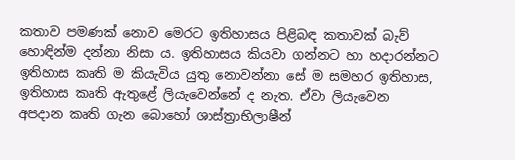කතාව පමණක් නොව මෙරට ඉතිහාසය පිළිබඳ කතාවක් බැව් හොඳින්ම දන්නා නිසා ය. ඉතිහාසය කියවා ගන්නට හා හදාරන්නට ඉතිහාස කෘති ම කියැවිය යුතු නොවන්නා සේ ම සමහර ඉතිහාස, ඉතිහාස කෘති ඇතුළේ ලියැවෙන්නේ ද නැත. ඒවා ලියැවෙන අපදාන කෘති ගැන බොහෝ ශාස්ත්‍රාභිලාෂීන්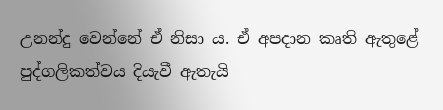උනන්දු වෙන්නේ ඒ නිසා ය. ඒ අපදාන කෘති ඇතුළේ පුද්ගලිකත්වය දියැවී ඇතැයි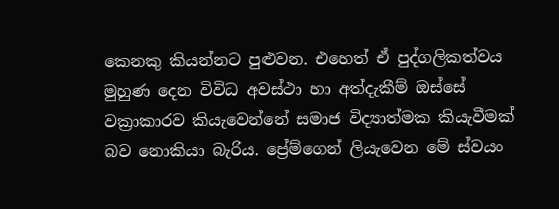කෙනකු කියන්නට පුළුවන. එහෙත් ඒ පුද්ගලිකත්වය මුහුණ දෙන විවිධ අවස්ථා හා අත්දැකීම් ඔස්සේ වක්‍රාකාරව කියැවෙන්නේ සමාජ විද්‍යාත්මක කියැවීමක් බව නොකියා බැරිය. ප්‍රේම්ගෙන් ලියැවෙන මේ ස්වයං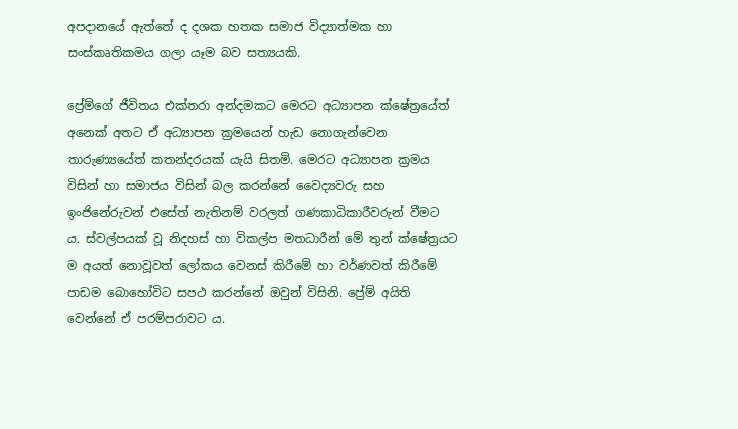අපදානයේ ඇත්තේ ද දශක හතක සමාජ විද්‍යාත්මක හා සංස්කෘතිකමය ගලා යෑම බව සත්‍යයකි.

ප්‍රේම්ගේ ජීවිතය එක්තරා අන්දමකට මෙරට අධ්‍යාපන ක්ෂේත්‍රයේත් අනෙක් අතට ඒ අධ්‍යාපන ක්‍රමයෙන් හැඩ නොගැන්වෙන තාරුණ්‍යයේත් කතන්දරයක් යැයි සිතමි. මෙරට අධ්‍යාපන ක්‍රමය විසින් හා සමාජය විසින් බල කරන්නේ වෛද්‍යවරු සහ ඉංජිනේරුවන් එසේත් නැතිනම් වරලත් ගණකාධිකාරීවරුන් වීමට ය. ස්වල්පයක් වූ නිදහස් හා විකල්ප මතධාරීන් මේ තුන් ක්ෂේත්‍රයට ම අයත් නොවූවත් ලෝකය වෙනස් කිරීමේ හා වර්ණවත් කිරීමේ පාඩම බොහෝවිට සපථ කරන්නේ ඔවුන් විසිනි. ප්‍රේම් අයිති වෙන්නේ ඒ පරම්පරාවට ය.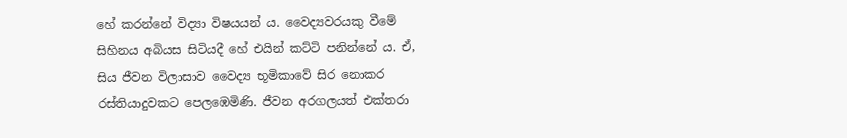හේ කරන්නේ විද්‍යා විෂයයන් ය. වෛද්‍යවරයකු වීමේ සිහිනය අබියස සිටියදී හේ එයින් කට්ටි පනින්නේ ය. ඒ, සිය ජීවන විලාසාව වෛද්‍ය භූමිකාවේ සිර නොකර රස්තියාදුවකට පෙලඹෙමිණි. ජීවන අරගලයත් එක්තරා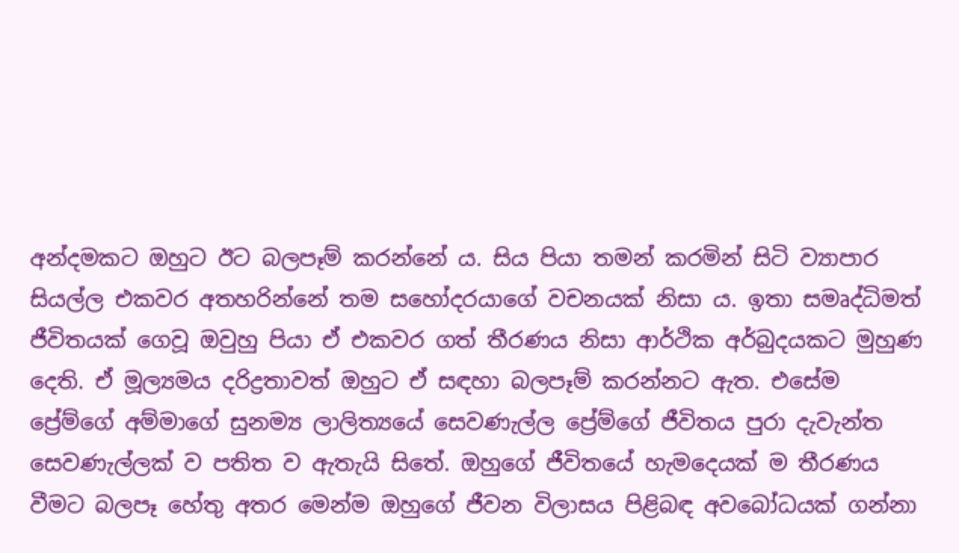අන්දමකට ඔහුට ඊට බලපෑම් කරන්නේ ය. සිය පියා තමන් කරමින් සිටි ව්‍යාපාර සියල්ල එකවර අතහරින්නේ තම සහෝදරයාගේ වචනයක් නිසා ය. ඉතා සමෘද්ධිමත් ජීවිතයක් ගෙවූ ඔවුහු පියා ඒ එකවර ගත් තීරණය නිසා ආර්ථික අර්බුදයකට මුහුණ දෙති. ඒ මූල්‍යමය දරිද්‍රතාවත් ඔහුට ඒ සඳහා බලපෑම් කරන්නට ඇත. එසේම ප්‍රේම්ගේ අම්මාගේ සුනම්‍ය ලාලිත්‍යයේ සෙවණැල්ල ප්‍රේම්ගේ ජීවිතය පුරා දැවැන්ත සෙවණැල්ලක් ව පතිත ව ඇතැයි සිතේ. ඔහුගේ ජීවිතයේ හැමදෙයක් ම තීරණය වීමට බලපෑ හේතු අතර මෙන්ම ඔහුගේ ජීවන විලාසය පිළිබඳ අවබෝධයක් ගන්නා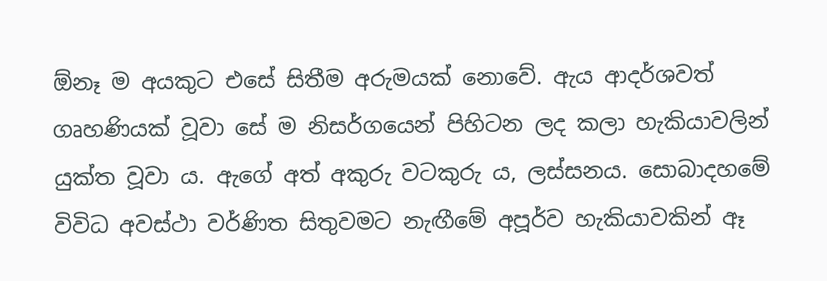ඕනෑ ම අයකුට එසේ සිතීම අරුමයක් නොවේ. ඇය ආදර්ශවත් ගෘහණියක් වූවා සේ ම නිසර්ගයෙන් පිහිටන ලද කලා හැකියාවලින් යුක්ත වූවා ය. ඇගේ අත් අකුරු වටකුරු ය, ලස්සනය. සොබාදහමේ විවිධ අවස්ථා වර්ණිත සිතුවමට නැඟීමේ අපූර්ව හැකියාවකින් ඈ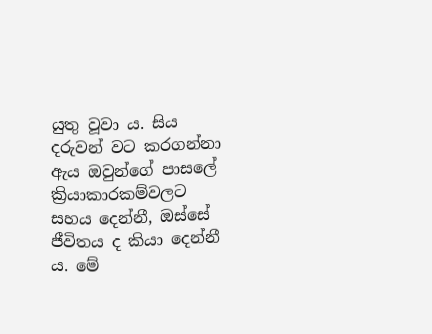යුතු වූවා ය. සිය දරුවන් වට කරගන්නා ඇය ඔවුන්ගේ පාසලේ ක්‍රියාකාරකම්වලට සහය දෙන්නී, ඔස්සේ ජීවිතය ද කියා දෙන්නී ය. මේ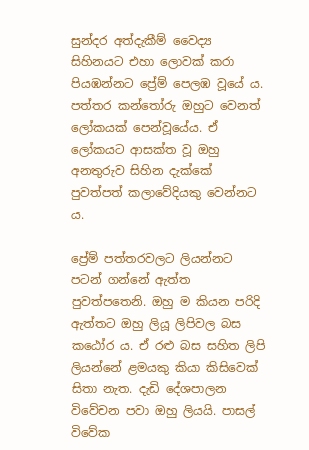සුන්දර අත්දැකීම් වෛද්‍ය සිහිනයට එහා ලොවක් කරා පියඹන්නට ප්‍රේම් පෙලඹ වූයේ ය. පත්තර කන්තෝරු ඔහුට වෙනත් ලෝකයක් පෙන්වූයේය. ඒ ලෝකයට ආසක්ත වූ ඔහු අනතුරුව සිහින දැක්කේ පුවත්පත් කලාවේදියකු වෙන්නට ය.

ප්‍රේම් පත්තරවලට ලියන්නට පටන් ගන්නේ ඇත්ත පුවත්පතෙනි. ඔහු ම කියන පරිදි ඇත්තට ඔහු ලියූ ලිපිවල බස කඨෝර ය. ඒ රළු බස සහිත ලිපි ලියන්නේ ළමයකු කියා කිසිවෙක් සිතා නැත. දැඩි දේශපාලන විවේචන පවා ඔහු ලියයි. පාසල් විවේක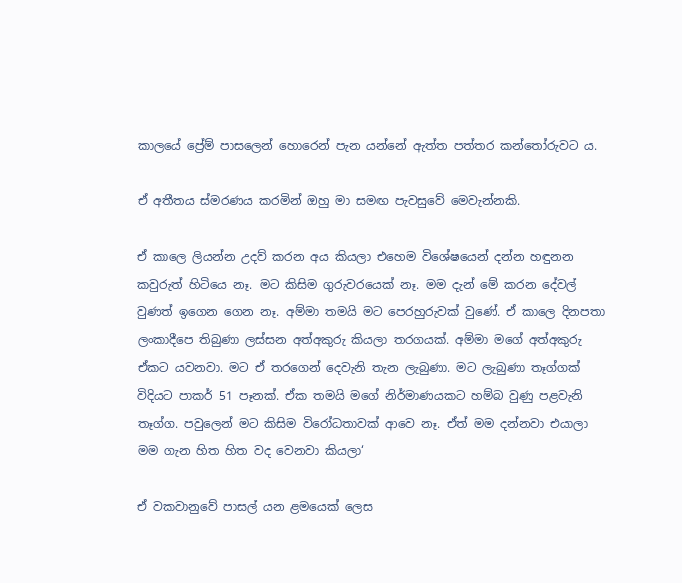කාලයේ ප්‍රේම් පාසලෙන් හොරෙන් පැන යන්නේ ඇත්ත පත්තර කන්තෝරුවට ය.

ඒ අතීතය ස්මරණය කරමින් ඔහු මා සමඟ පැවසුවේ මෙවැන්නකි.

ඒ කාලෙ ලියන්න උදව් කරන අය කියලා එහෙම විශේෂයෙන් දන්න හඳුනන කවුරුත් හිටියෙ නෑ. මට කිසිම ගුරුවරයෙක් නෑ. මම දැන් මේ කරන දේවල් වුණත් ඉගෙන ගෙන නෑ. අම්මා තමයි මට පෙරහුරුවක් වුණේ. ඒ කාලෙ දිනපතා ලංකාදීපෙ තිබුණා ලස්සන අත්අකුරු කියලා තරගයක්. අම්මා මගේ අත්අකුරු ඒකට යවනවා. මට ඒ තරගෙන් දෙවැනි තැන ලැබුණා. මට ලැබුණා තෑග්ගක් විදියට පාකර් 51 පෑනක්. ඒක තමයි මගේ නිර්මාණයකට හම්බ වුණු පළවැනි තෑග්ග. පවුලෙන් මට කිසිම විරෝධතාවක් ආවෙ නෑ. ඒත් මම දන්නවා එයාලා මම ගැන හිත හිත වද වෙනවා කියලා‘

ඒ වකවානුවේ පාසල් යන ළමයෙක් ලෙස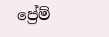ප්‍රේම්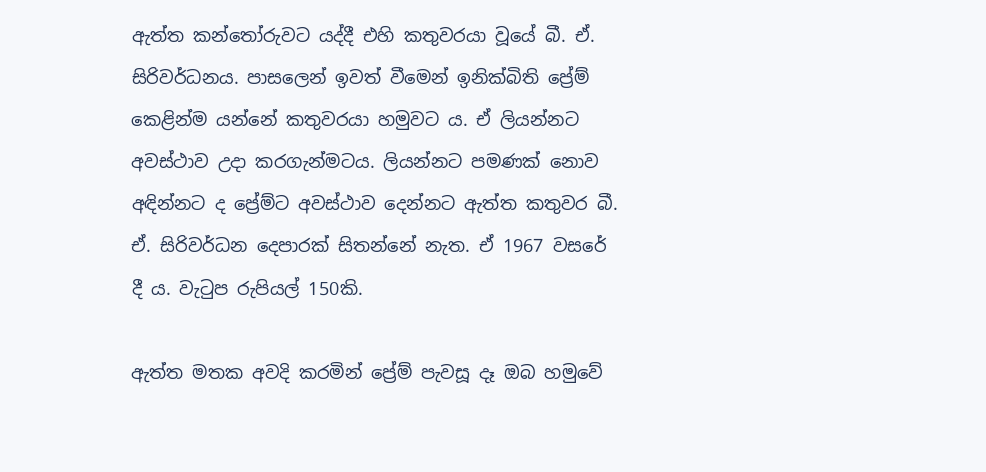ඇත්ත කන්තෝරුවට යද්දී එහි කතුවරයා වූයේ බී. ඒ. සිරිවර්ධනය. පාසලෙන් ඉවත් වීමෙන් ඉනික්බිති ප්‍රේම් කෙළින්ම යන්නේ කතුවරයා හමුවට ය. ඒ ලියන්නට අවස්ථාව උදා කරගැන්මටය. ලියන්නට පමණක් නොව අඳින්නට ද ප්‍රේම්ට අවස්ථාව දෙන්නට ඇත්ත කතුවර බී. ඒ. සිරිවර්ධන දෙපාරක් සිතන්නේ නැත. ඒ 1967 වසරේ දී ය. වැටුප රුපියල් 150කි.

ඇත්ත මතක අවදි කරමින් ප්‍රේම් පැවසූ දෑ ඔබ හමුවේ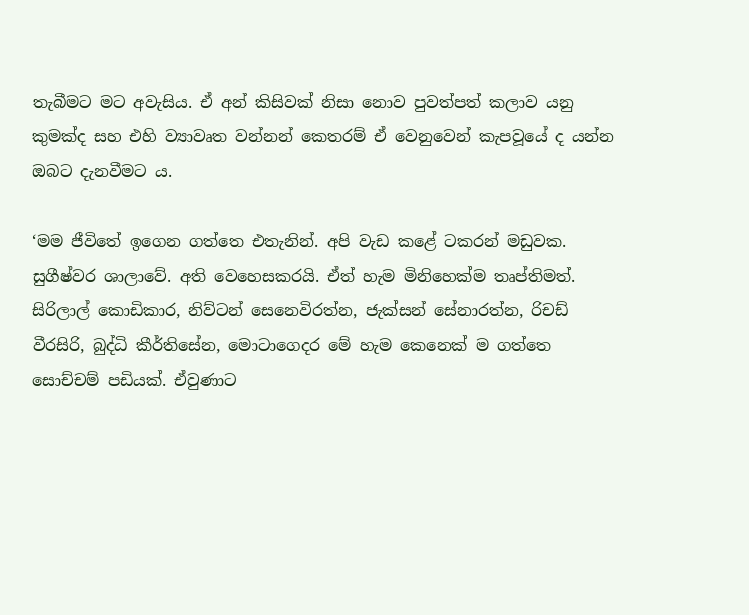තැබීමට මට අවැසිය. ඒ අන් කිසිවක් නිසා නොව පුවත්පත් කලාව යනු කුමක්ද සහ එහි ව්‍යාවෘත වන්නන් කෙතරම් ඒ වෙනුවෙන් කැපවූයේ ද යන්න ඔබට දැනවීමට ය.

‘මම ජීවිතේ ඉගෙන ගත්තෙ එතැනින්. අපි වැඩ කළේ ටකරන් මඩුවක. සුගීෂ්වර ශාලාවේ. අති වෙහෙසකරයි. ඒත් හැම මිනිහෙක්ම තෘප්තිමත්. සිරිලාල් කොඩිකාර, නිව්ටන් සෙනෙවිරත්න, ජැක්සන් සේනාරත්න, රිචඩ් වීරසිරි, බුද්ධි කීර්තිසේන, මොටාගෙදර මේ හැම කෙනෙක් ම ගත්තෙ සොච්චම් පඩියක්. ඒවුණාට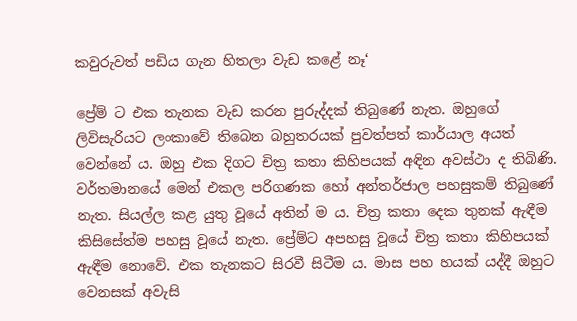කවුරුවත් පඩිය ගැන හිතලා වැඩ කළේ නෑ‘

ප්‍රේම් ට එක තැනක වැඩ කරන පුරුද්දක් තිබුණේ නැත. ඔහුගේ ලිවිසැරියට ලංකාවේ තිබෙන බහුතරයක් පුවත්පත් කාර්යාල අයත් වෙන්නේ ය. ඔහු එක දිගට චිත්‍ර කතා කිහිපයක් අඳින අවස්ථා ද තිබිණි. වර්තමානයේ මෙන් එකල පරිගණක හෝ අන්තර්ජාල පහසුකම් තිබුණේ නැත. සියල්ල කළ යුතු වූයේ අතින් ම ය. චිත්‍ර කතා දෙක තුනක් ඇඳීම කිසිසේත්ම පහසු වූයේ නැත. ප්‍රේම්ට අපහසු වූයේ චිත්‍ර කතා කිහිපයක් ඇඳීම නොවේ. එක තැනකට සිරවී සිටීම ය. මාස පහ හයක් යද්දී ඔහුට වෙනසක් අවැසි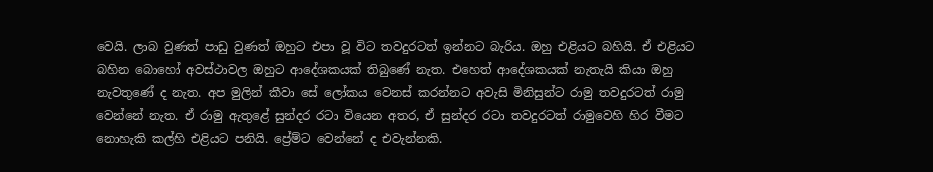වෙයි. ලාබ වුණත් පාඩු වුණත් ඔහුට එපා වූ විට තවදුරටත් ඉන්නට බැරිය. ඔහු එළියට බහියි. ඒ එළියට බහින බොහෝ අවස්ථාවල ඔහුට ආදේශකයක් තිබුණේ නැත. එහෙත් ආදේශකයක් නැතැයි කියා ඔහු නැවතුණේ ද නැත. අප මුලින් කීවා සේ ලෝකය වෙනස් කරන්නට අවැසි මිනිසුන්ට රාමු තවදුරටත් රාමු වෙන්නේ නැත. ඒ රාමු ඇතුළේ සුන්දර රටා වියෙන අතර, ඒ සුන්දර රටා තවදුරටත් රාමුවෙහි හිර වීමට නොහැකි කල්හි එළියට පනියි. ප්‍රේම්ට වෙන්නේ ද එවැන්නකි.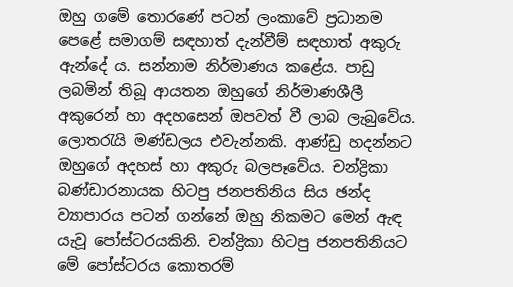ඔහු ගමේ තොරණේ පටන් ලංකාවේ ප්‍රධානම පෙළේ සමාගම් සඳහාත් දැන්වීම් සඳහාත් අකුරු ඇන්දේ ය. සන්නාම නිර්මාණය කළේය. පාඩු ලබමින් තිබූ ආයතන ඔහුගේ නිර්මාණශීලී අකුරෙන් හා අදහසෙන් ඔපවත් වී ලාබ ලැබුවේය. ලොතරැයි මණ්ඩලය එවැන්නකි. ආණ්ඩු හදන්නට ඔහුගේ අදහස් හා අකුරු බලපෑවේය. චන්ද්‍රිකා බණ්ඩාරනායක හිටපු ජනපතිනිය සිය ඡන්ද ව්‍යාපාරය පටන් ගන්නේ ඔහු නිකමට මෙන් ඇඳ යැවූ පෝස්ටරයකිනි. චන්ද්‍රිකා හිටපු ජනපතිනියට මේ පෝස්ටරය කොතරම්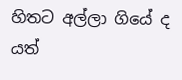හිතට අල්ලා ගියේ ද යත්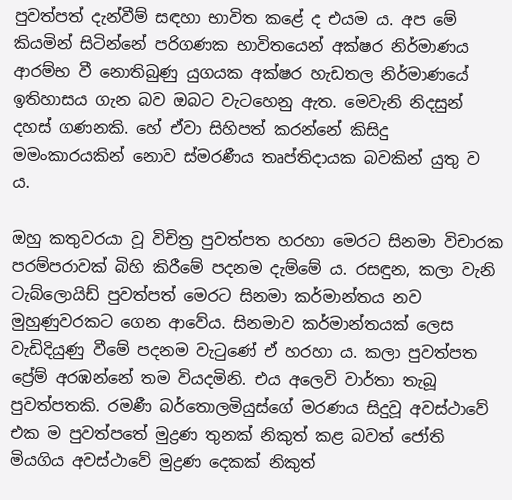පුවත්පත් දැන්වීම් සඳහා භාවිත කළේ ද එයම ය. අප මේ කියමින් සිටින්නේ පරිගණක භාවිතයෙන් අක්ෂර නිර්මාණය ආරම්භ වී නොතිබුණු යුගයක අක්ෂර හැඩතල නිර්මාණයේ ඉතිහාසය ගැන බව ඔබට වැටහෙනු ඇත. මෙවැනි නිදසුන් දහස් ගණනකි. හේ ඒවා සිහිපත් කරන්නේ කිසිදු මමංකාරයකින් නොව ස්මරණීය තෘප්තිදායක බවකින් යුතු ව ය.

ඔහු කතුවරයා වූ විචිත්‍ර පුවත්පත හරහා මෙරට සිනමා විචාරක පරම්පරාවක් බිහි කිරීමේ පදනම දැම්මේ ය. රසඳුන, කලා වැනි ටැබ්ලොයිඩ් පුවත්පත් මෙරට සිනමා කර්මාන්තය නව මුහුණුවරකට ගෙන ආවේය. සිනමාව කර්මාන්තයක් ලෙස වැඩිදියුණු වීමේ පදනම වැටුණේ ඒ හරහා ය. කලා පුවත්පත ප්‍රේම් අරඹන්නේ තම වියදමිනි. එය අලෙවි වාර්තා තැබූ පුවත්පතකි. රමණී බර්තොලමියුස්ගේ මරණය සිදුවූ අවස්ථාවේ එක ම පුවත්පතේ මුද්‍රණ තුනක් නිකුත් කළ බවත් ජෝති මියගිය අවස්ථාවේ මුද්‍රණ දෙකක් නිකුත්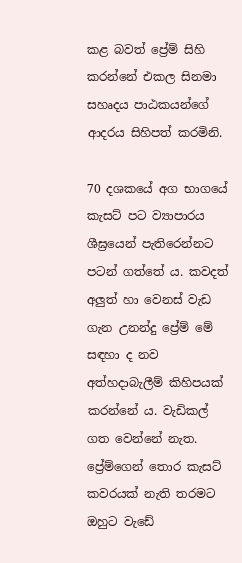කළ බවත් ප්‍රේම් සිහි කරන්නේ එකල සිනමා සහෘදය පාඨකයන්ගේ ආදරය සිහිපත් කරමිනි.

70 දශකයේ අග භාගයේ කැසට් පට ව්‍යාපාරය ශීඝ්‍රයෙන් පැතිරෙන්නට පටන් ගත්තේ ය. කවදත් අලුත් හා වෙනස් වැඩ ගැන උනන්දු ප්‍රේම් මේ සඳහා ද නව අත්හදාබැලීම් කිහිපයක් කරන්නේ ය. වැඩිකල් ගත වෙන්නේ නැත. ප්‍රේම්ගෙන් තොර කැසට් කවරයක් නැති තරමට ඔහුට වැඩේ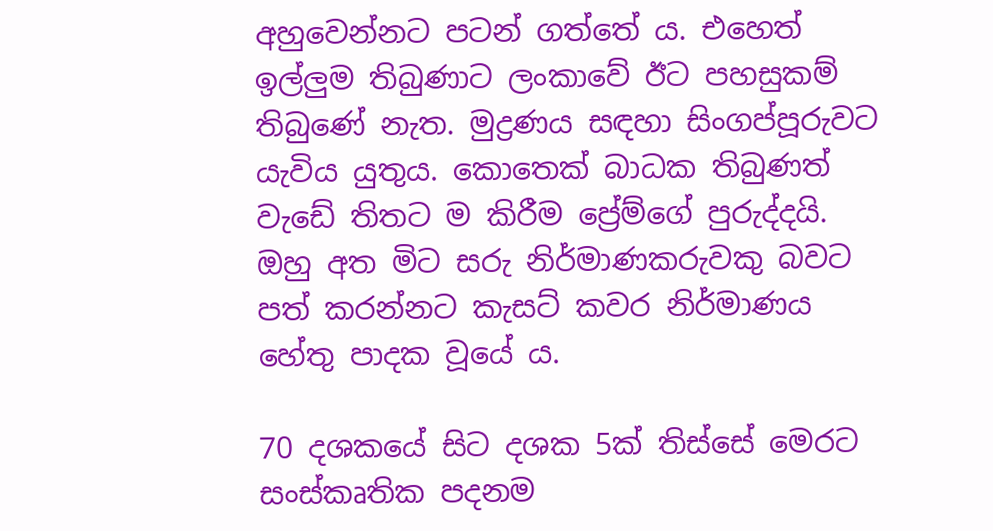අහුවෙන්නට පටන් ගත්තේ ය. එහෙත් ඉල්ලුම තිබුණාට ලංකාවේ ඊට පහසුකම් තිබුණේ නැත. මුද්‍රණය සඳහා සිංගප්පූරුවට යැවිය යුතුය. කොතෙක් බාධක තිබුණත් වැඩේ තිතට ම කිරීම ප්‍රේම්ගේ පුරුද්දයි. ඔහු අත මිට සරු නිර්මාණකරුවකු බවට පත් කරන්නට කැසට් කවර නිර්මාණය හේතු පාදක වූයේ ය.

70 දශකයේ සිට දශක 5ක් තිස්සේ මෙරට සංස්කෘතික පදනම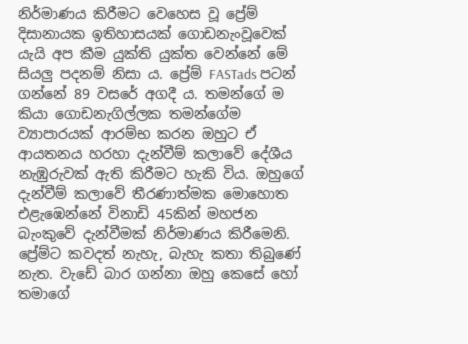නිර්මාණය කිරීමට වෙහෙස වූ ප්‍රේම් දිසානායක ඉතිහාසයක් ගොඩනැංවූවෙක් යැයි අප කීම යුක්ති යුක්ත වෙන්නේ මේ සියලු පදනම් නිසා ය. ප්‍රේම් FASTads පටන් ගන්නේ 89 වසරේ අගදී ය. තමන්ගේ ම කියා ගොඩනැගිල්ලක තමන්ගේම ව්‍යාපාරයක් ආරම්භ කරන ඔහුට ඒ ආයතනය හරහා දැන්වීම් කලාවේ දේශීය නැඹුරුවක් ඇති කිරීමට හැකි විය. ඔහුගේ දැන්වීම් කලාවේ තීරණාත්මක මොහොත එළැඹෙන්නේ විනාඩි 45කින් මහජන බැංකුවේ දැන්වීමක් නිර්මාණය කිරීමෙනි. ප්‍රේම්ට කවදත් නැහැ, බැහැ කතා තිබුණේ නැත. වැඩේ බාර ගන්නා ඔහු කෙසේ හෝ තමාගේ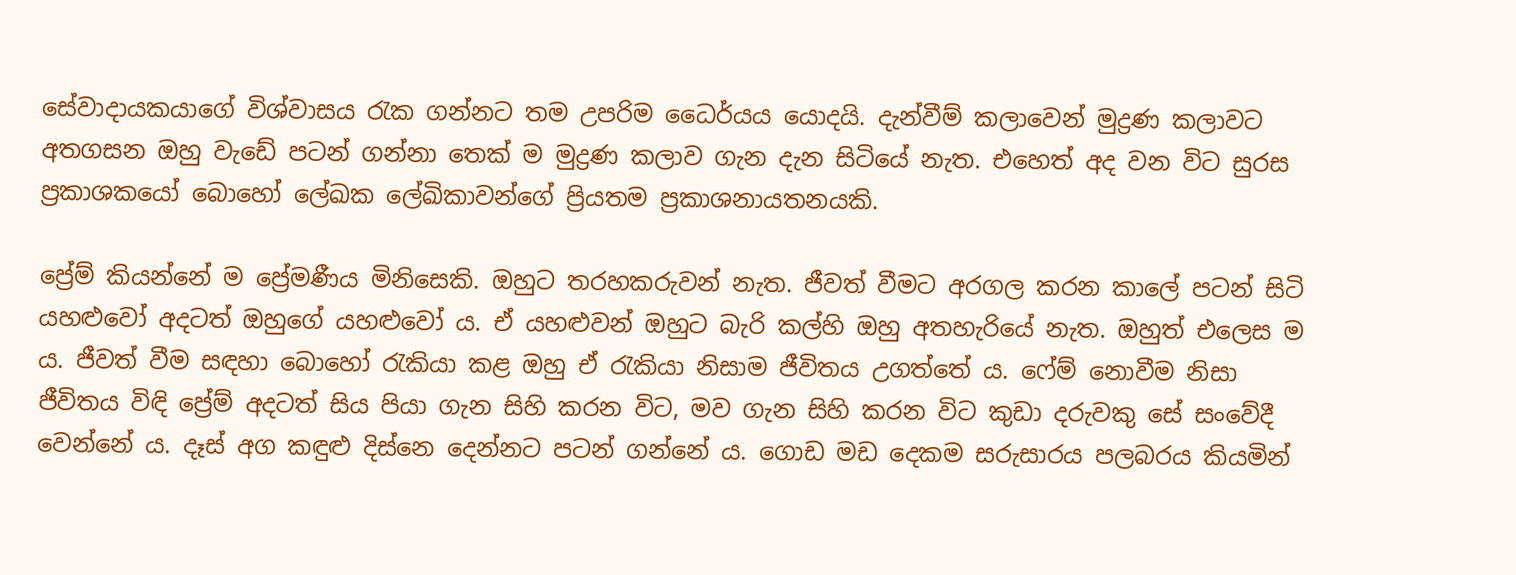සේවාදායකයාගේ විශ්වාසය රැක ගන්නට තම උපරිම ධෛර්යය යොදයි. දැන්වීම් කලාවෙන් මුද්‍රණ කලාවට අතගසන ඔහු වැඩේ පටන් ගන්නා තෙක් ම මුද්‍රණ කලාව ගැන දැන සිටියේ නැත. එහෙත් අද වන විට සුරස ප්‍රකාශකයෝ බොහෝ ලේඛක ලේඛිකාවන්ගේ ප්‍රියතම ප්‍රකාශනායතනයකි.

ප්‍රේම් කියන්නේ ම ප්‍රේමණීය මිනිසෙකි. ඔහුට තරහකරුවන් නැත. ජීවත් වීමට අරගල කරන කාලේ පටන් සිටි යහළුවෝ අදටත් ඔහුගේ යහළුවෝ ය. ඒ යහළුවන් ඔහුට බැරි කල්හි ඔහු අතහැරියේ නැත. ඔහුත් එලෙස ම ය. ජීවත් වීම සඳහා බොහෝ රැකියා කළ ඔහු ඒ රැකියා නිසාම ජීවිතය උගත්තේ ය. ෆේම් නොවීම නිසා ජීවිතය විඳි ප්‍රේම් අදටත් සිය පියා ගැන සිහි කරන විට, මව ගැන සිහි කරන විට කුඩා දරුවකු සේ සංවේදී වෙන්නේ ය. දෑස් අග කඳුළු දිස්නෙ දෙන්නට පටන් ගන්නේ ය. ගොඩ මඩ දෙකම සරුසාරය පලබරය කියමින්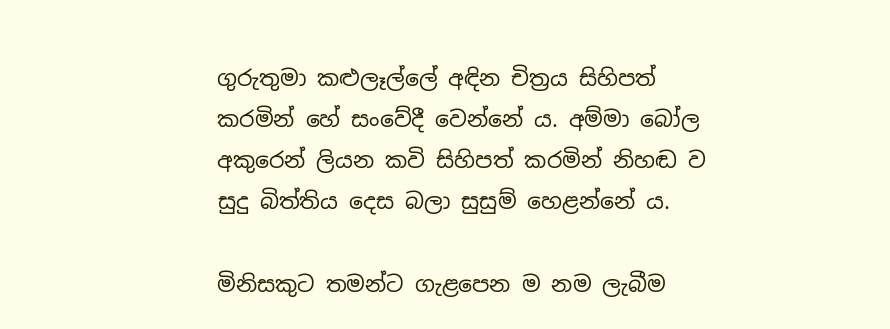ගුරුතුමා කළුලෑල්ලේ අඳින චිත්‍රය සිහිපත් කරමින් හේ සංවේදී වෙන්නේ ය. අම්මා බෝල අකුරෙන් ලියන කවි සිහිපත් කරමින් නිහඬ ව සුදු බිත්තිය දෙස බලා සුසුම් හෙළන්නේ ය.

මිනිසකුට තමන්ට ගැළපෙන ම නම ලැබීම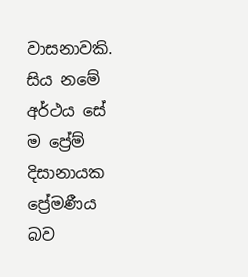වාසනාවකි. සිය නමේ අර්ථය සේ ම ප්‍රේම් දිසානායක ප්‍රේමණීය බව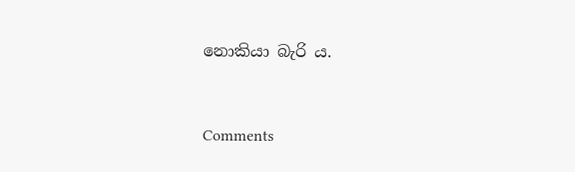නොකියා බැරි ය.


Comments